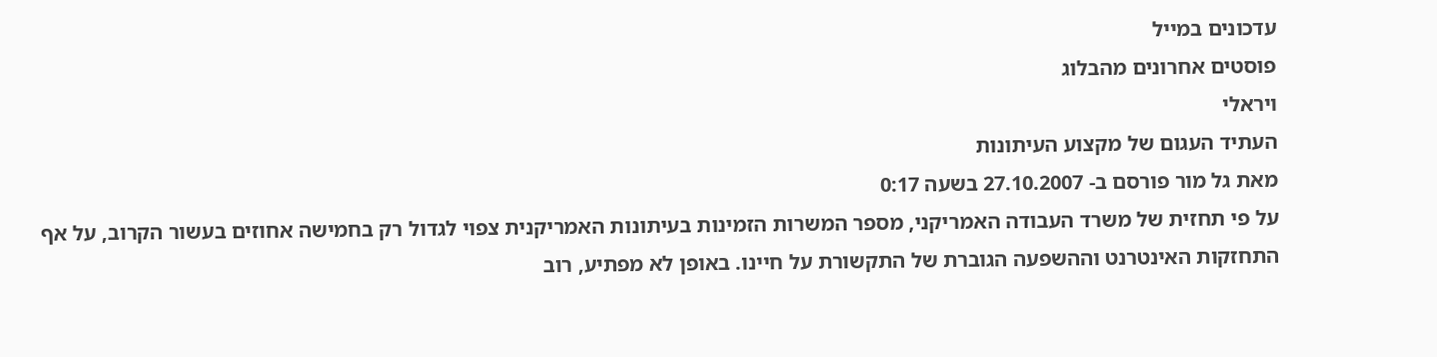עדכונים במייל
פוסטים אחרונים מהבלוג
ויראלי
העתיד העגום של מקצוע העיתונות
מאת גל מור פורסם ב- 27.10.2007 בשעה 0:17
על פי תחזית של משרד העבודה האמריקני, מספר המשרות הזמינות בעיתונות האמריקנית צפוי לגדול רק בחמישה אחוזים בעשור הקרוב, על אף התחזקות האינטרנט וההשפעה הגוברת של התקשורת על חיינו. באופן לא מפתיע, רוב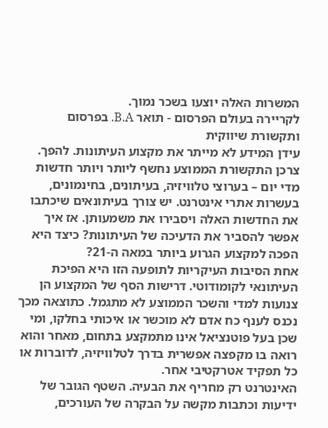המשרות האלה יוצעו בשכר נמוך.
לקריירה בעולם הפרסום - תואר B.A. בפרסום ותקשורת שיווקית
עידן המידע לא מייתר את מקצוע העיתונות. להפך. צרכן התקשורת הממוצע נחשף ליותר ויותר חדשות מדי יום – בערוצי טלוויזיה, בעיתונים, בחינמונים, בעשרות אתרי אינטרנט. יש צורך בעיתונאים שיכתבו את החדשות האלה ויסבירו את משמעותן. אז איך אפשר להסביר את הדעיכה של העיתונות? כיצד היא הפכה למקצוע הגרוע ביותר במאה ה-21?
אחת הסיבות העיקריות לתופעה הזו היא הפיכת העיתונאי לקומודוטי. דרישות הסף של המקצוע הן צנועות למדי והשכר הממוצע לא מתגמל. כתוצאה מכך נכנס לענף כח אדם לא מוכשר או איכותי בחלקו, ומי שכן בעל פוטנציאל אינו מתמקצע בתחום, מאחר והוא רואה בו מקפצה אפשרית בדרך לטלוויזיה, לדוברות או כל תפקיד אטרקטיבי אחר.
האינטרנט רק מחריף את הבעיה. השטף הגובר של ידיעות וכתבות מקשה על הבקרה של העורכים,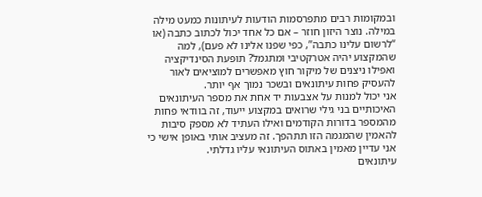ובמקומות רבים מתפרסמות הודעות לעיתונות כמעט מילה במילה. נוצר היזון חוזר – אם כל אחד יכול לכתוב כתבה (או “לרשום עלינו כתבה”, כפי שפנו אלינו לא פעם), למה שהמקצוע יהיה אטרקטיבי ומתגמל? תופעת הסינדיקציה ואפילו ניצנים של מיקור חוץ מאפשרים למוציאים לאור להעסיק פחות עיתונאים ובשכר נמוך אף יותר.
אני יכול למנות על אצבעות יד אחת את מספר העיתונאים האיכותיים בני גילי שרואים במקצוע ייעוד, זה בוודאי פחות מהמספר בדורות הקודמים ואילו העתיד לא מספק סיבות להאמין שהמגמה הזו תתהפך. זה מעציב אותי באופן אישי כי אני עדיין מאמין באתוס העיתונאי עליו גדלתי.
עיתונאים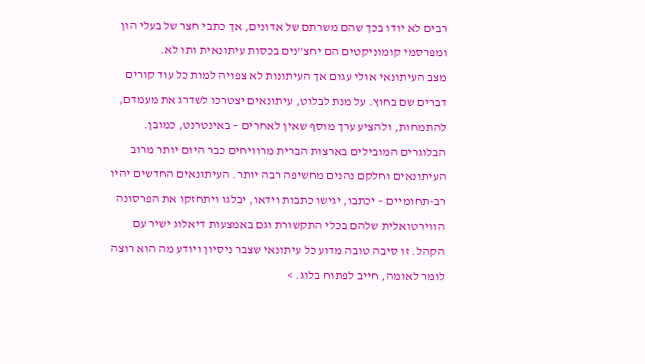רבים לא יודו בכך שהם משרתם של אדונים, אך כתבי חצר של בעלי הון ומפרסמי קומוניקטים הם יחצ”נים בכסות עיתונאית ותו לא.
מצב העיתונאי אולי עגום אך העיתונות לא צפויה למות כל עוד קורים דברים שם בחוץ. על מנת לבלוט, עיתונאים יצטרכו לשדרג את מעמדם, להתמחות, ולהציע ערך מוסף שאין לאחרים – באינטרנט, כמובן.
הבלוגרים המובילים בארצות הברית מרוויחים כבר היום יותר מרוב העיתונאים וחלקם נהנים מחשיפה רבה יותר. העיתונאים החדשים יהיו רב-תחומיים – יכתבו, יגישו כתבות וידאו, יבלגו ויתחזקו את הפרסונה הווירטואלית שלהם בכלי התקשורת וגם באמצעות דיאלוג ישיר עם הקהל. זו סיבה טובה מדוע כל עיתונאי שצבר ניסיון ויודע מה הוא רוצה לומר לאומה, חייב לפתוח בלוג. >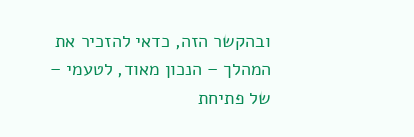ובהקשר הזה, כדאי להזכיר את המהלך – הנכון מאוד, לטעמי – של פתיחת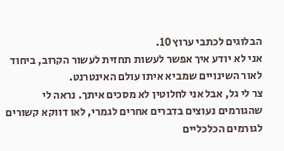הבלוגים לכתבי ערוץ 10.
אני לא יודע איך אפשר לעשות תחזית לעשור הקרוב, ביחוד לאור השינויים שמביא איתו עולם האינטרנט.
צר לי גל, אבל אני לחלוטין לא מסכים איתך. נראה לי שהגורמים נעוצים בדברים אחרים לגמרי, לאו דווקא קשורים לגורמים הכלכליים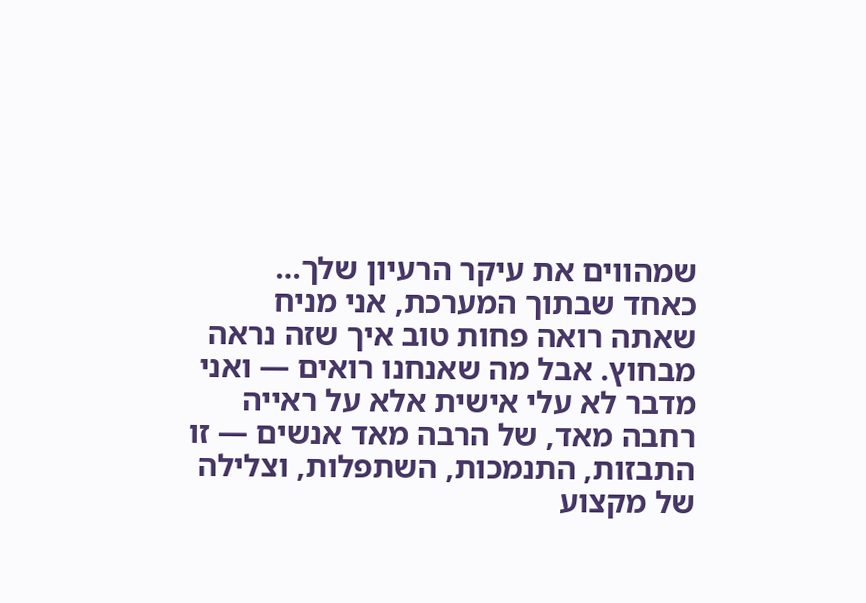שמהווים את עיקר הרעיון שלך…
כאחד שבתוך המערכת, אני מניח שאתה רואה פחות טוב איך שזה נראה מבחוץ. אבל מה שאנחנו רואים — ואני מדבר לא עלי אישית אלא על ראייה רחבה מאד, של הרבה מאד אנשים — זו התבזות, התנמכות, השתפלות, וצלילה של מקצוע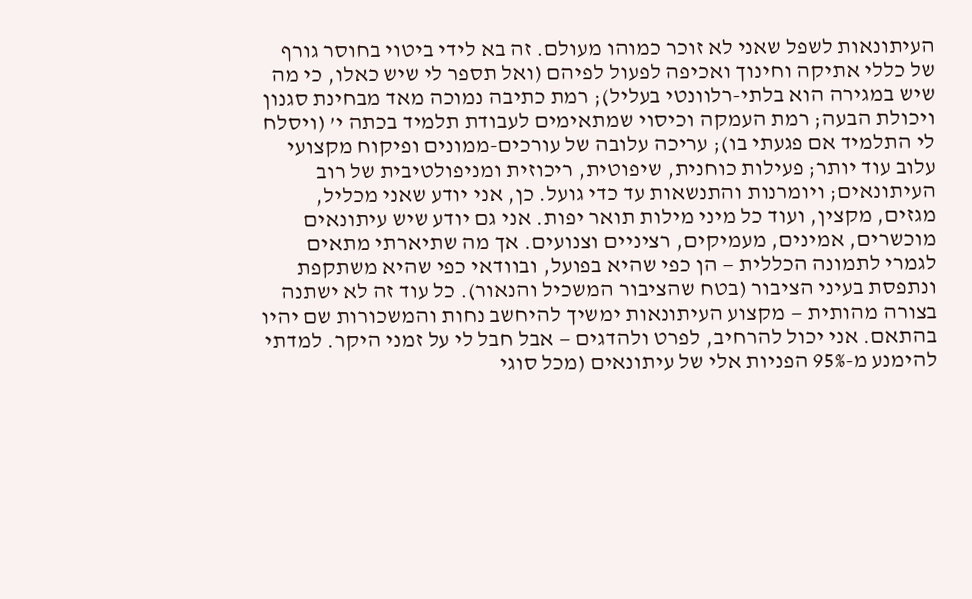העיתונאות לשפל שאני לא זוכר כמוהו מעולם. זה בא לידי ביטוי בחוסר גורף של כללי אתיקה וחינוך ואכיפה לפעול לפיהם (ואל תספר לי שיש כאלו, כי מה שיש במגירה הוא בלתי-רלוונטי בעליל); רמת כתיבה נמוכה מאד מבחינת סגנון ויכולת הבעה; רמת העמקה וכיסוי שמתאימים לעבודת תלמיד בכתה י’ (ויסלח לי התלמיד אם פגעתי בו); עריכה עלובה של עורכים-ממונים ופיקוח מקצועי עלוב עוד יותר; פעילות כוחנית, שיפוטית, ריכוזית ומניפולטיבית של רוב העיתונאים; ויומרנות והתנשאות עד כדי גועל. כן, אני יודע שאני מכליל, מגזים, מקצין, ועוד כל מיני מילות תואר יפות. אני גם יודע שיש עיתונאים מוכשרים, אמינים, מעמיקים, רציניים וצנועים. אך מה שתיארתי מתאים לגמרי לתמונה הכללית — הן כפי שהיא בפועל, ובוודאי כפי שהיא משתקפת ונתפסת בעיני הציבור (בטח שהציבור המשכיל והנאור). כל עוד זה לא ישתנה בצורה מהותית — מקצוע העיתונאות ימשיך להיחשב נחות והמשכורות שם יהיו בהתאם. אני יכול להרחיב, לפרט ולהדגים — אבל חבל לי על זמני היקר. למדתי להימנע מ-95% הפניות אלי של עיתונאים (מכל סוגי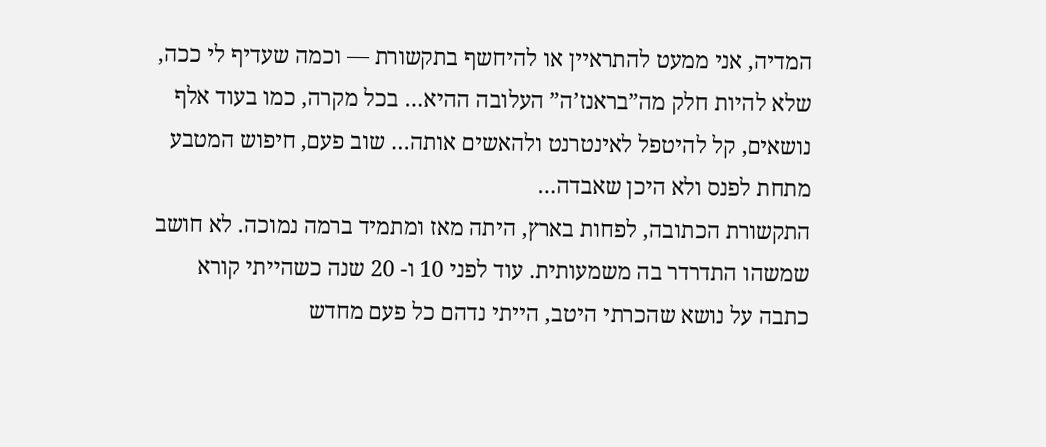המדיה, אני ממעט להתראיין או להיחשף בתקשורת — וכמה שעדיף לי ככה, שלא להיות חלק מה”בראנז’ה” העלובה ההיא… בכל מקרה, כמו בעוד אלף נושאים, קל להיטפל לאינטרנט ולהאשים אותה… שוב פעם, חיפוש המטבע מתחת לפנס ולא היכן שאבדה…
התקשורת הכתובה, לפחות בארץ, היתה מאז ומתמיד ברמה נמוכה. לא חושב שמשהו התדרדר בה משמעותית. עוד לפני 10 ו- 20 שנה כשהייתי קורא כתבה על נושא שהכרתי היטב, הייתי נדהם כל פעם מחדש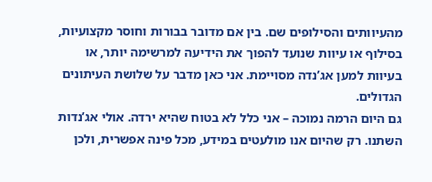מהעיוותים והסילופים שם. בין אם מדובר בבורות וחוסר מקצועיות, בסילוף או עיוות שנועד להפוך את הידיעה למרשימה יותר, או בעיוות למען אג’נדה מסויימת. אני כאן מדבר על שלושת העיתונים הגדולים.
גם היום הרמה נמוכה – אני כלל לא בטוח שהיא ירדה. אולי אג’נדות השתנו. רק שהיום אנו מולעטים במידע, מכל פינה אפשרית, ולכן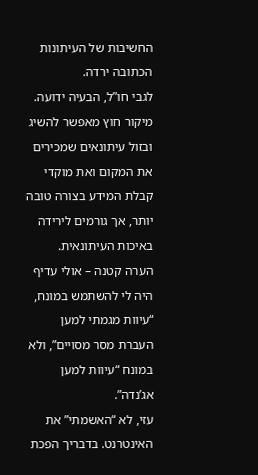החשיבות של העיתונות הכתובה ירדה.
לגבי חו”ל, הבעיה ידועה. מיקור חוץ מאפשר להשיג ובזול עיתונאים שמכירים את המקום ואת מוקדי קבלת המידע בצורה טובה יותר, אך גורמים לירידה באיכות העיתונאית.
הערה קטנה – אולי עדיף היה לי להשתמש במונח, “עיוות מגמתי למען העברת מסר מסויים”, ולא במונח “עיוות למען אג’נדה”.
עזי, לא “האשמתי” את האינטרנט. בדבריך הפכת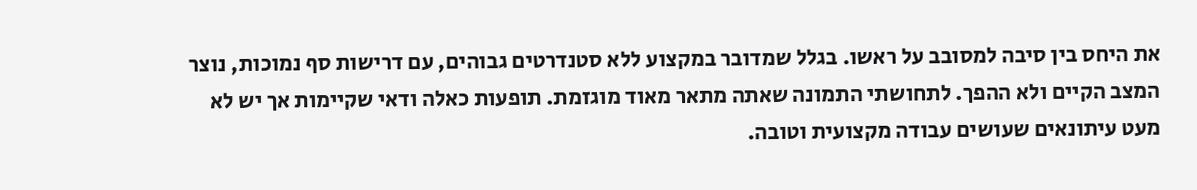את היחס בין סיבה למסובב על ראשו. בגלל שמדובר במקצוע ללא סטנדרטים גבוהים, עם דרישות סף נמוכות, נוצר המצב הקיים ולא ההפך. לתחושתי התמונה שאתה מתאר מאוד מוגזמת. תופעות כאלה ודאי שקיימות אך יש לא מעט עיתונאים שעושים עבודה מקצועית וטובה.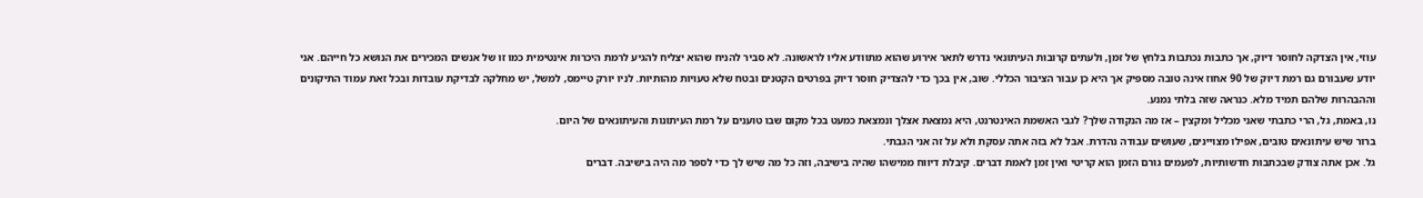עוזי, אין הצדקה לחוסר דיוק, אך כתבות נכתבות בלחץ של זמן, ולעתים קרובות העיתונאי נדרש לתאר אירוע שהוא מתוודע אליו לראשונה. לא סביר להניח שהוא יצליח להגיע לרמת היכרות אינטימית כמו זו של אנשים המכירים את הנושא כל חייהם. אני יודע שעבורם גם רמת דיוק של 90 אחוז אינה טובה מספיק אך היא כן עבור הציבור הכללי. שוב, אין בכך כדי להצדיק חוסר דיוק בפרטים הקטנים ובטח שלא טעויות מהותיות. לניו יורק טיימס, למשל, יש מחלקה לבדיקת עובדות ובכל זאת עמוד התיקונים וההבהרות שלהם תמיד מלא. כנראה שזה בלתי נמנע.
נו, באמת, גל, הרי כתבתי שאני מכליל ומקצין – אז מה הנקודה שלך? לגבי האשמת האינטרנט, היא נמצאת אצלך ונמצאת כמעט בכל מקום שבו טוענים על רמת העיתונות והעיתונאים של היום.
ברור שיש עיתונאים טובים, אפילו מצויינים, שעושים עבודה נהדרת. אבל לא בזה אתה עסקת ולא על זה אני הגבתי.
גל. אכן אתה צודק שבכתבות חדשותיות, לפעמים גורם הזמן הוא קריטי ואין זמן לאמת דברים. קיבלת דיווח ממישהו שהיה בישיבה, וזה כל מה שיש לך כדי לספר מה היה בישיבה. דברים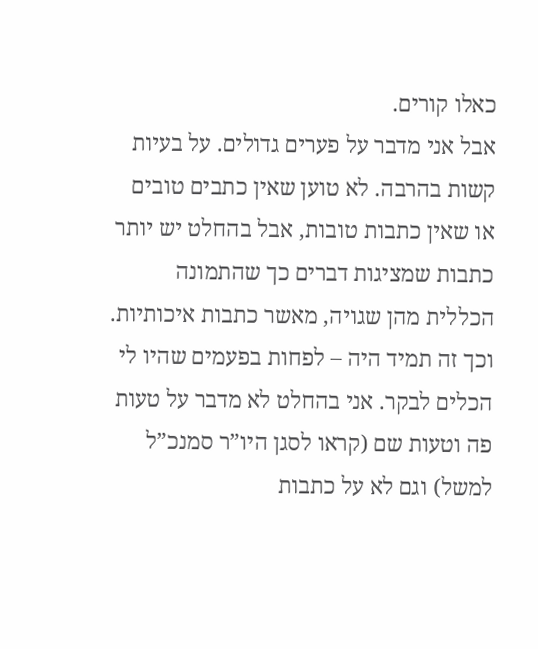כאלו קורים.
אבל אני מדבר על פערים גדולים. על בעיות קשות בהרבה. לא טוען שאין כתבים טובים או שאין כתבות טובות, אבל בהחלט יש יותר כתבות שמציגות דברים כך שהתמונה הכללית מהן שגויה, מאשר כתבות איכותיות. וכך זה תמיד היה – לפחות בפעמים שהיו לי הכלים לבקר. אני בהחלט לא מדבר על טעות פה וטעות שם (קראו לסגן היו”ר סמנכ”ל למשל) וגם לא על כתבות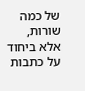של כמה שורות, אלא ביחוד על כתבות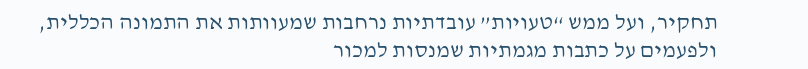תחקיר, ועל ממש “טעויות” עובדתיות נרחבות שמעוותות את התמונה הכללית, ולפעמים על כתבות מגמתיות שמנסות למכור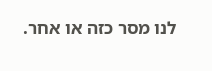לנו מסר כזה או אחר.